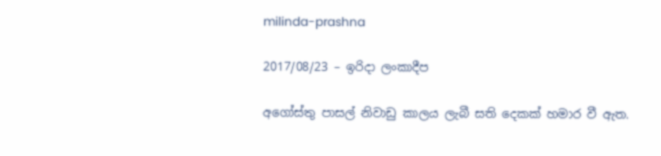milinda-prashna

2017/08/23 – ඉරිදා ලංකාදීප

අගෝස්තු පාසල් නිවාඩු කාලය ලැබී සති දෙකක් හමාර වී ඇත.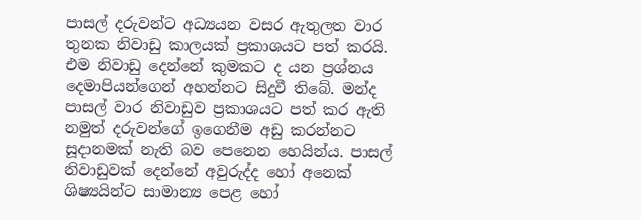පාසල් දරුවන්ට අධ්‍යයන වසර ඇතුලත වාර තුනක නිවාඩු කාලයක් ප්‍රකාශයට පත් කරයි. එම නිවාඩු දෙන්නේ කුමකට ද යන ප්‍රශ්නය දෙමාපියන්ගෙන් අහන්නට සිදුවී තිබේ. මන්ද පාසල් වාර නිවාඩුව ප්‍රකාශයට පත් කර ඇති නමුත් දරුවන්ගේ ඉගෙනීම අඩු කරන්නට සූදානමක් නැති බව පෙනෙන හෙයින්ය. පාසල් නිවාඩුවක් දෙන්නේ අවුරුද්ද හෝ අනෙක් ශිෂ්‍යයින්ට සාමාන්‍ය පෙළ හෝ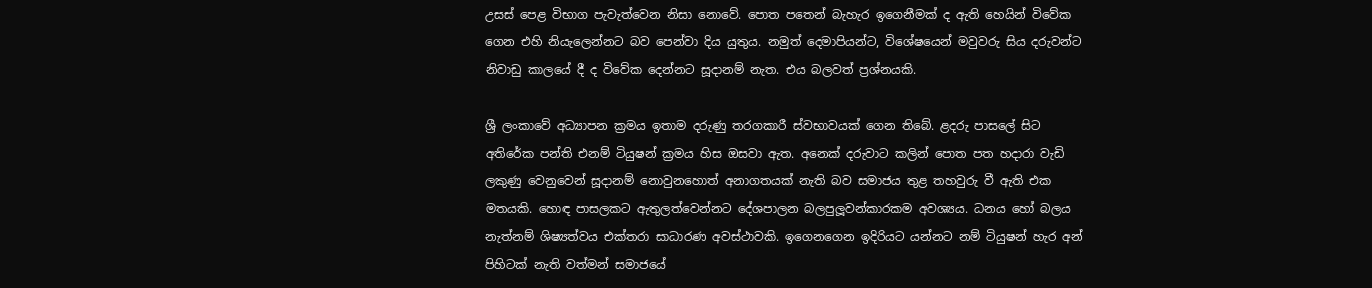උසස් පෙළ විභාග පැවැත්වෙන නිසා නොවේ. පොත පතෙන් බැහැර ඉගෙනීමක් ද ඇති හෙයින් විවේක ගෙන එහි නියැලෙන්නට බව පෙන්වා දිය යුතුය. නමුත් දෙමාපියන්ට, විශේෂයෙන් මවුවරු සිය දරුවන්ට නිවාඩු කාලයේ දී ද විවේක දෙන්නට සූදානම් නැත. එය බලවත් ප්‍රශ්නයකි.

ශ්‍රී ලංකාවේ අධ්‍යාපන ක්‍රමය ඉතාම දරුණු තරගකාරී ස්වභාවයක් ගෙන තිබේ. ළදරු පාසලේ සිට අතිරේක පන්ති එනම් ටියුෂන් ක්‍රමය හිස ඔසවා ඇත. අනෙක් දරුවාට කලින් පොත පත හදාරා වැඩි ලකුණු වෙනුවෙන් සූදානම් නොවුනහොත් අනාගතයක් නැති බව සමාජය තුළ තහවුරු වී ඇති එක මතයකි. හොඳ පාසලකට ඇතුලත්වෙන්නට දේශපාලන බලපුලූවන්කාරකම අවශ්‍යය. ධනය හෝ බලය නැත්නම් ශිෂ්‍යත්වය එක්තරා සාධාරණ අවස්ථාවකි. ඉගෙනගෙන ඉදිරියට යන්නට නම් ටියුෂන් හැර අන් පිහිටක් නැති වත්මන් සමාජයේ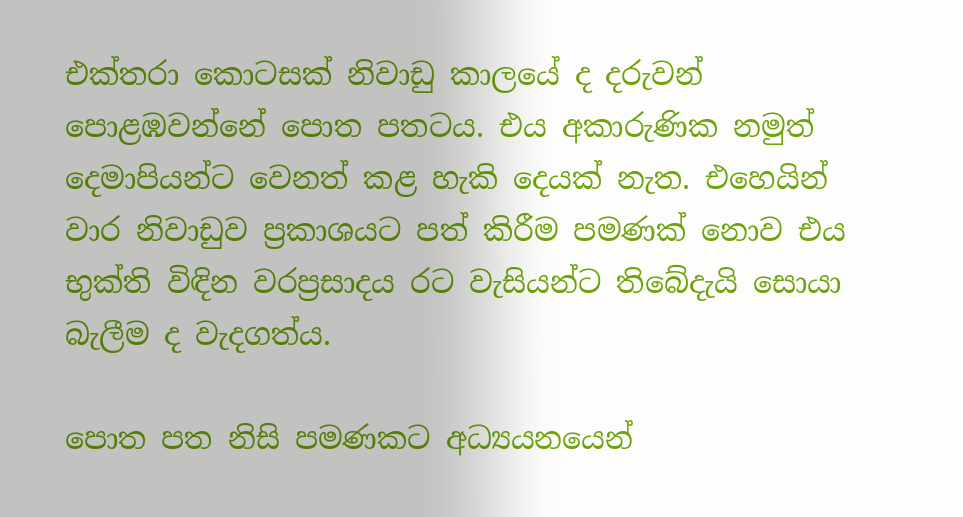එක්තරා කොටසක් නිවාඩු කාලයේ ද දරුවන් පොළඹවන්නේ පොත පතටය. එය අකාරුණික නමුත් දෙමාපියන්ට වෙනත් කළ හැකි දෙයක් නැත. එහෙයින් වාර නිවාඩුව ප්‍රකාශයට පත් කිරීම පමණක් නොව එය භුක්ති විඳින වරප්‍රසාදය රට වැසියන්ට තිබේදැයි සොයා බැලීම ද වැදගත්ය.

පොත පත නිසි පමණකට අධ්‍යයනයෙන්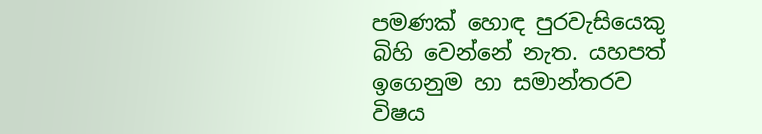පමණක් හොඳ පුරවැසියෙකු බිහි වෙන්නේ නැත. යහපත් ඉගෙනුම හා සමාන්තරව විෂය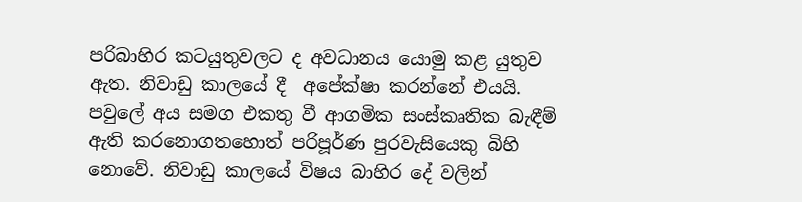පරිබාහිර කටයුතුවලට ද අවධානය යොමු කළ යුතුව ඇත. නිවාඩු කාලයේ දී  අපේක්ෂා කරන්නේ එයයි. පවුලේ අය සමග එකතු වී ආගමික සංස්කෘතික බැඳීම් ඇති කරනොගතහොත් පරිපූර්ණ පුරවැසියෙකු බිහි නොවේ. නිවාඩු කාලයේ විෂය බාහිර දේ වලින්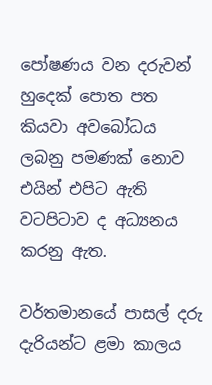පෝෂණය වන දරුවන් හුදෙක් පොත පත කියවා අවබෝධය ලබනු පමණක් නොව එයින් එපිට ඇති වටපිටාව ද අධ්‍යනය කරනු ඇත.

වර්තමානයේ පාසල් දරු දැරියන්ට ළමා කාලය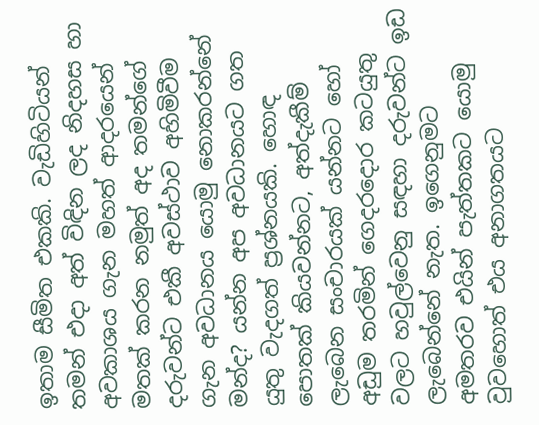ඉතාම සීමිත එකකි. වැඩිහිටියන් තමන් එදා අත් විඳින ලද නිදහස හා අවකාශය ගැන මහත් ආදරයෙන් මතක් කරන නමුත් අද තමන්ගේ දරුවන්ට එකී අවස්ථාව අහිමිවීම ගැන අවධානය යොමු නොකරන්නේ මන්ද? යන්න අප අවධානයට ගත යුතු වැදගත් ප්‍රශ්නයකි. හොඳ පොතක් කියවන්නට, අත්දැකීම් ලැබෙන සංචාරයක් යන්නට හෝ අඩුම තරමින් ගෙදරදොර කටයුතු වලට හවුල්වෙනු සඳහා දරුවන්ට ඉඩ ලැබෙන්නේ නැත. ඉගෙනුමට අමතරව එයින් පැත්තකට යොමු වුවහොත් එය අනාගතයට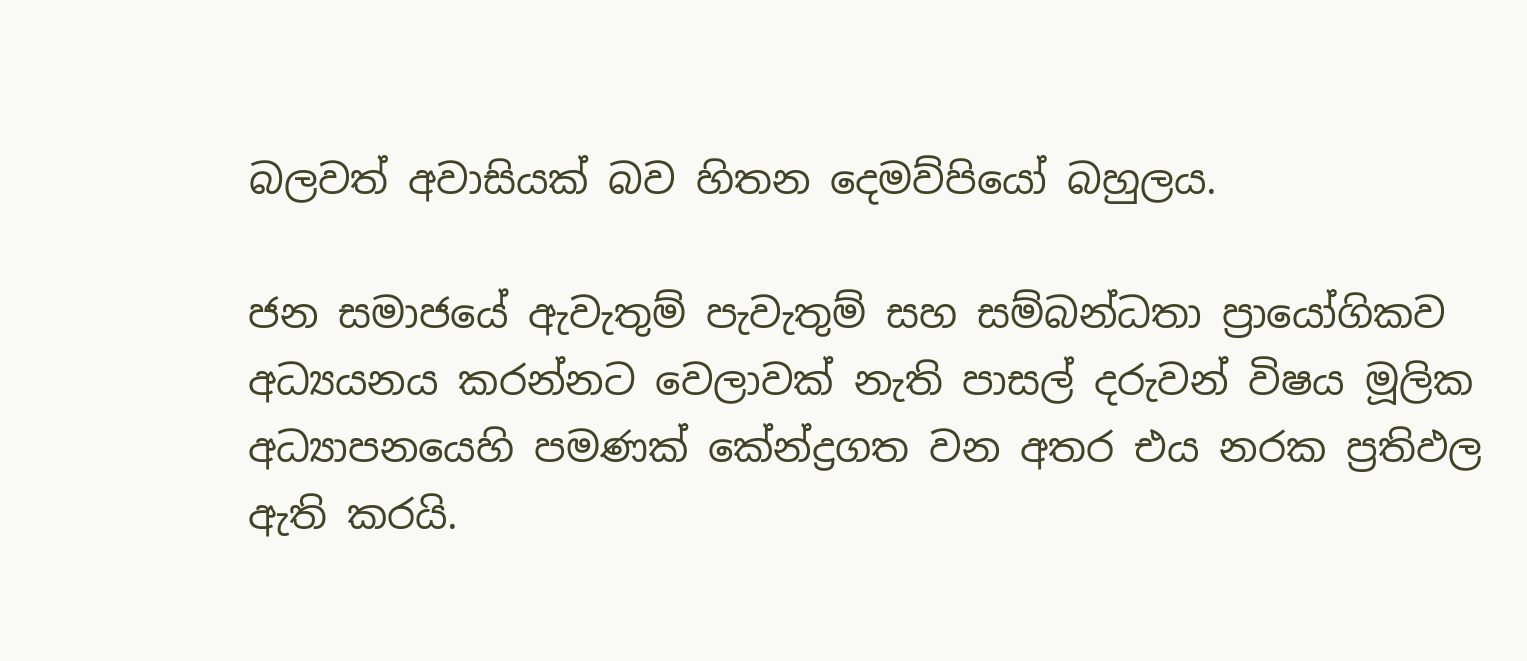බලවත් අවාසියක් බව හිතන දෙමව්පියෝ බහුලය.

ජන සමාජයේ ඇවැතුම් පැවැතුම් සහ සම්බන්ධතා ප්‍රායෝගිකව අධ්‍යයනය කරන්නට වෙලාවක් නැති පාසල් දරුවන් විෂය මූලික අධ්‍යාපනයෙහි පමණක් කේන්ද්‍රගත වන අතර එය නරක ප්‍රතිඵල ඇති කරයි.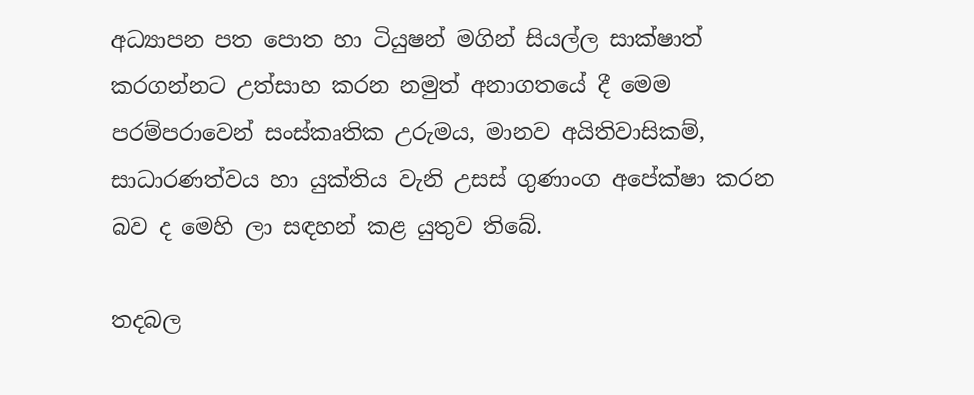අධ්‍යාපන පත පොත හා ටියුෂන් මගින් සියල්ල සාක්ෂාත් කරගන්නට උත්සාහ කරන නමුත් අනාගතයේ දී මෙම පරම්පරාවෙන් සංස්කෘතික උරුමය, මානව අයිතිවාසිකම්, සාධාරණත්වය හා යුක්තිය වැනි උසස් ගුණාංග අපේක්ෂා කරන බව ද මෙහි ලා සඳහන් කළ යුතුව තිබේ.

තදබල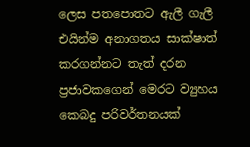ලෙස පතපොතට ඇලී ගැලී එයින්ම අනාගතය සාක්ෂාත් කරගන්නට තැත් දරන ප්‍රජාවකගෙන් මෙරට ව්‍යුහය  කෙබදු පරිවර්තනයක්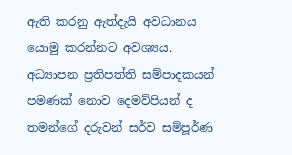ඇති කරනු ඇත්දැයි අවධානය යොමු කරන්නට අවශ්‍යය. අධ්‍යාපන ප්‍රතිපත්ති සම්පාදකයන් පමණක් නොව දෙමව්පියන් ද තමන්ගේ දරුවන් සර්ව සම්පූර්ණ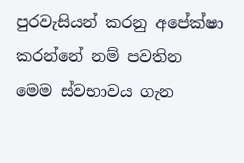පුරවැසියන් කරනු අපේක්ෂා කරන්නේ නම් පවතින මෙම ස්වභාවය ගැන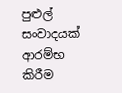පුළුල් සංවාදයක් ආරම්භ කිරීම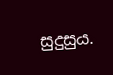සුදුසුය.